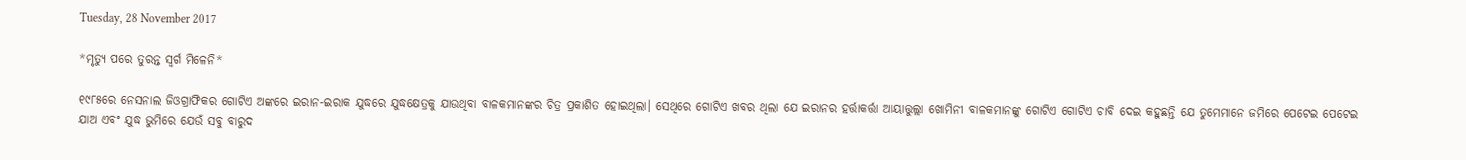Tuesday, 28 November 2017

*ମୃତ୍ୟୁ ପରେ ତୁରନ୍ତ ସ୍ୱର୍ଗ ମିଳେନି*

୧୯୮୫ରେ ନେସନାଲ ଜିଓଗ୍ରାଫିକର ଗୋଟିଏ ଅଙ୍କରେ ଇରାନ-ଇରାକ ଯୁଦ୍ଧରେ ଯୁଦ୍ଧକ୍ଷେତ୍ରକୁ ଯାଉଥିବା ବାଳକମାନଙ୍କର ଚିତ୍ର ପ୍ରକାଶିତ ହୋଇଥିଲା। ସେଥିରେ ଗୋଟିଏ ଖବର ଥିଲା ଯେ ଇରାନର ହର୍ତ୍ତାକର୍ତ୍ତା ଆୟାତ୍ତୁଲ୍ଲା ଖୋମିନୀ ବାଳକମାନଙ୍କୁ ଗୋଟିଏ ଗୋଟିଏ ଚାବି ଦେଇ କହୁଛନ୍ତି ଯେ ତୁମେମାନେ ଜମିରେ ପେଟେଇ ପେଟେଇ ଯାଅ ଏବଂ ଯୁଦ୍ଧ ଭୁମିରେ ଯେଉଁ ସବୁ ବାରୁଦ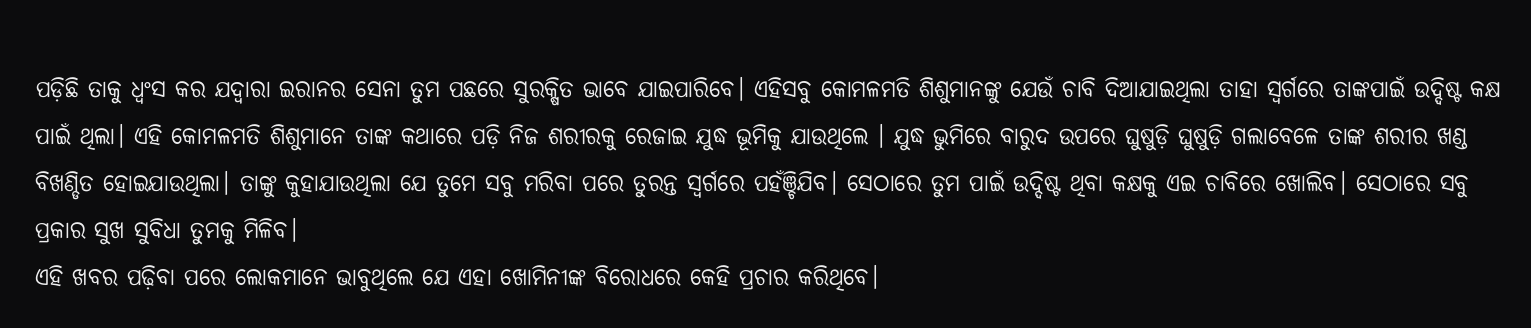ପଡ଼ିଛି ତାକୁ ଧ୍ବଂସ କର ଯଦ୍ୱାରା ଇରାନର ସେନା ତୁମ ପଛରେ ସୁରକ୍ଷିତ ଭାବେ ଯାଇପାରିବେ। ଏହିସବୁ କୋମଳମତି ଶିଶୁମାନଙ୍କୁ ଯେଉଁ ଚାବି ଦିଆଯାଇଥିଲା ତାହା ସ୍ଵର୍ଗରେ ତାଙ୍କପାଇଁ ଉଦ୍ଦିଷ୍ଟ କକ୍ଷ ପାଇଁ ଥିଲା। ଏହି କୋମଳମତି ଶିଶୁମାନେ ତାଙ୍କ କଥାରେ ପଡ଼ି ନିଜ ଶରୀରକୁ ରେଜାଇ ଯୁଦ୍ଧ ଭୂମିକୁ ଯାଉଥିଲେ । ଯୁଦ୍ଧ ଭୁମିରେ ବାରୁଦ ଉପରେ ଘୁଷୁଡ଼ି ଘୁଷୁଡ଼ି ଗଲାବେଳେ ତାଙ୍କ ଶରୀର ଖଣ୍ଡ ବିଖଣ୍ଡିତ ହୋଇଯାଉଥିଲା। ତାଙ୍କୁ କୁହାଯାଉଥିଲା ଯେ ତୁମେ ସବୁ ମରିବା ପରେ ତୁରନ୍ତ ସ୍ଵର୍ଗରେ ପହଁଞ୍ଚିଯିବ। ସେଠାରେ ତୁମ ପାଇଁ ଉଦ୍ଦିଷ୍ଟ ଥିବା କକ୍ଷକୁ ଏଇ ଚାବିରେ ଖୋଲିବ। ସେଠାରେ ସବୁ ପ୍ରକାର ସୁଖ ସୁବିଧା ତୁମକୁ ମିଳିବ।
ଏହି ଖବର ପଢ଼ିବା ପରେ ଲୋକମାନେ ଭାବୁଥିଲେ ଯେ ଏହା ଖୋମିନୀଙ୍କ ବିରୋଧରେ କେହି ପ୍ରଚାର କରିଥିବେ।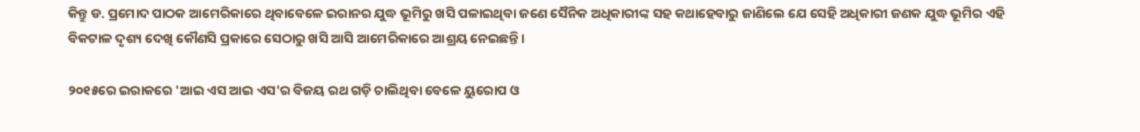କିନ୍ତୁ ଡ. ପ୍ରମୋଦ ପାଠକ ଆମେରିକାରେ ଥିବାବେଳେ ଇରାନର ଯୁଦ୍ଧ ଭୂମିରୁ ଖସି ପଳାଇଥିବା ଜଣେ ସୈନିକ ଅଧିକାରୀଙ୍କ ସହ କଥାହେବାରୁ ଜାଣିଲେ ଯେ ସେହି ଅଧିକାରୀ ଜଣକ ଯୁଦ୍ଧ ଭୂମିର ଏହି ବିକଟାଳ ଦୃଶ୍ୟ ଦେଖି କୌଣସି ପ୍ରକାରେ ସେଠାରୁ ଖସି ଆସି ଆମେରିକାରେ ଆଶ୍ରୟ ନେଇଛନ୍ତି।

୨୦୧୫ରେ ଇରାକରେ 'ଆଇ ଏସ ଆଇ ଏସ'ର ବିଜୟ ରଥ ଗଡ଼ି ଚାଲିଥିବା ବେଳେ ୟୁରୋପ ଓ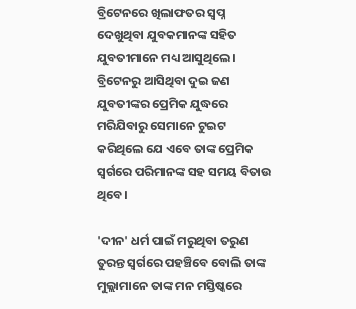ବ୍ରିଟେନରେ ଖିଲାଫତର ସ୍ୱପ୍ନ ଦେଖୁଥିବା ଯୁବକମାନଙ୍କ ସହିତ ଯୁବତୀମାନେ ମଧ୍ୟ ଆସୁଥିଲେ।
ବ୍ରିଟେନରୁ ଆସିଥିବା ଦୁଇ ଜଣ ଯୁବତୀଙ୍କର ପ୍ରେମିକ ଯୁଦ୍ଧରେ ମରିଯିବାରୁ ସେମାନେ ଟୁଇଟ କରିଥିଲେ ଯେ ଏବେ ତାଙ୍କ ପ୍ରେମିକ ସ୍ଵର୍ଗରେ ପରିମାନଙ୍କ ସହ ସମୟ ବିତାଉ ଥିବେ।

'ଦୀନ' ଧର୍ମ ପାଇଁ ମରୁଥିବା ତରୁଣ ତୁରନ୍ତ ସ୍ଵର୍ଗରେ ପହଞ୍ଚିବେ ବୋଲି ତାଙ୍କ ମୁଲ୍ଲାମାନେ ତାଙ୍କ ମନ ମସ୍ତିଷ୍କରେ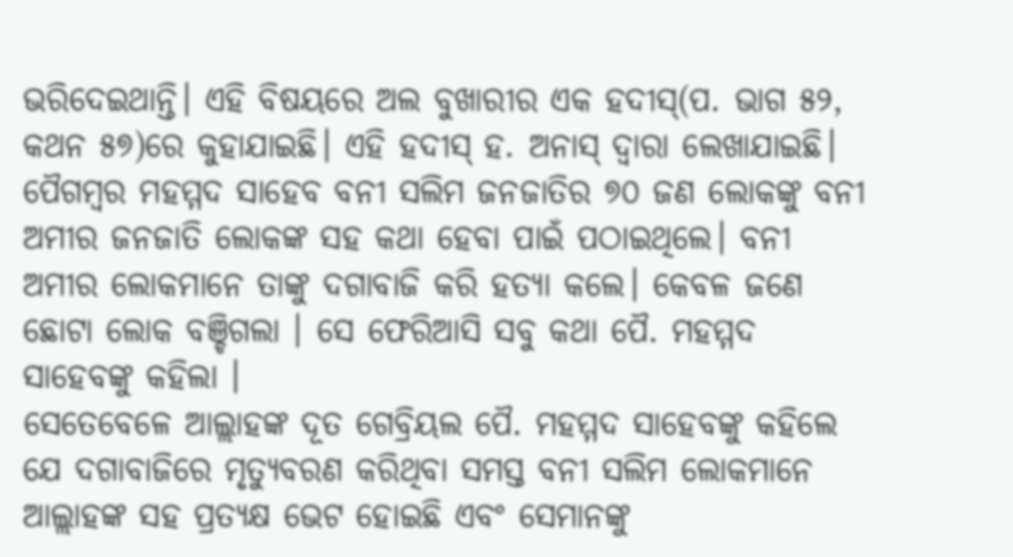ଭରିଦେଇଥାନ୍ତି। ଏହି ବିଷୟରେ ଅଲ ବୁଖାରୀର ଏକ ହଦୀସ୍(ପ. ଭାଗ ୫୨, କଥନ ୫୭)ରେ କୁହାଯାଇଛି। ଏହି ହଦୀସ୍ ହ. ଅନାସ୍ ଦ୍ୱାରା ଲେଖାଯାଇଛି।
ପୈଗମ୍ବର ମହମ୍ମଦ ସାହେବ ବନୀ ସଲିମ ଜନଜାତିର ୭୦ ଜଣ ଲୋକଙ୍କୁ ବନୀ ଅମୀର ଜନଜାତି ଲୋକଙ୍କ ସହ କଥା ହେବା ପାଇଁ ପଠାଇଥିଲେ। ବନୀ ଅମୀର ଲୋକମାନେ ତାଙ୍କୁ ଦଗାବାଜି କରି ହତ୍ୟା କଲେ। କେବଳ ଜଣେ ଛୋଟା ଲୋକ ବଞ୍ଚିଗଲା । ସେ ଫେରିଆସି ସବୁ କଥା ପୈ. ମହମ୍ମଦ ସାହେବଙ୍କୁ କହିଲା ।
ସେତେବେଳେ ଆଲ୍ଲାହଙ୍କ ଦୂତ ଗେବ୍ରିୟଲ ପୈ. ମହମ୍ମଦ ସାହେବଙ୍କୁ କହିଲେ ଯେ ଦଗାବାଜିରେ ମୃତ୍ୟୁବରଣ କରିଥିବା ସମସ୍ତ ବନୀ ସଲିମ ଲୋକମାନେ ଆଲ୍ଲାହଙ୍କ ସହ ପ୍ରତ୍ୟକ୍ଷ ଭେଟ ହୋଇଛି ଏବଂ ସେମାନଙ୍କୁ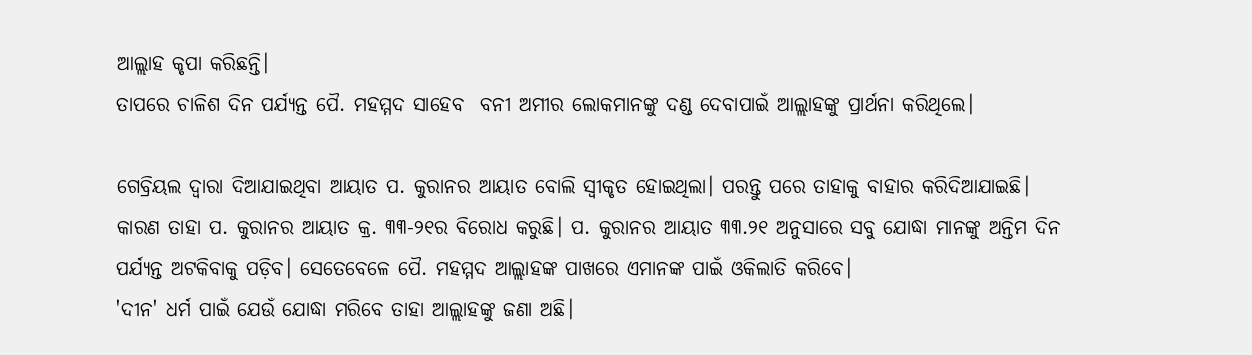ଆଲ୍ଲାହ କୃପା କରିଛନ୍ତି।
ତାପରେ ଚାଳିଶ ଦିନ ପର୍ଯ୍ୟନ୍ତ ପୈ. ମହମ୍ମଦ ସାହେବ  ବନୀ ଅମୀର ଲୋକମାନଙ୍କୁ ଦଣ୍ଡ ଦେବାପାଇଁ ଆଲ୍ଲାହଙ୍କୁ ପ୍ରାର୍ଥନା କରିଥିଲେ।

ଗେବ୍ରିୟଲ ଦ୍ୱାରା ଦିଆଯାଇଥିବା ଆୟାତ ପ. କୁରାନର ଆୟାତ ବୋଲି ସ୍ୱୀକୃତ ହୋଇଥିଲା। ପରନ୍ତୁ ପରେ ତାହାକୁ ବାହାର କରିଦିଆଯାଇଛି।
କାରଣ ତାହା ପ. କୁରାନର ଆୟାତ କ୍ର. ୩୩-୨୧ର ବିରୋଧ କରୁଛି। ପ. କୁରାନର ଆୟାତ ୩୩.୨୧ ଅନୁସାରେ ସବୁ ଯୋଦ୍ଧା ମାନଙ୍କୁ ଅନ୍ତିମ ଦିନ ପର୍ଯ୍ୟନ୍ତ ଅଟକିବାକୁ ପଡ଼ିବ। ସେତେବେଳେ ପୈ. ମହମ୍ମଦ ଆଲ୍ଲାହଙ୍କ ପାଖରେ ଏମାନଙ୍କ ପାଇଁ ଓକିଲାତି କରିବେ।
'ଦୀନ' ଧର୍ମ ପାଇଁ ଯେଉଁ ଯୋଦ୍ଧା ମରିବେ ତାହା ଆଲ୍ଲାହଙ୍କୁ ଜଣା ଅଛି।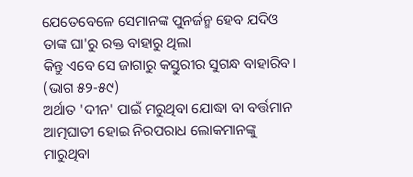ଯେତେବେଳେ ସେମାନଙ୍କ ପୁନର୍ଜନ୍ମ ହେବ ଯଦିଓ ତାଙ୍କ ଘା'ରୁ ରକ୍ତ ବାହାରୁ ଥିଲା
କିନ୍ତୁ ଏବେ ସେ ଜାଗାରୁ କସ୍ତୁରୀର ସୁଗନ୍ଧ ବାହାରିବ।
(ଭାଗ ୫୨-୫୯)
ଅର୍ଥାତ 'ଦୀନ' ପାଇଁ ମରୁଥିବା ଯୋଦ୍ଧା ବା ବର୍ତ୍ତମାନ ଆତ୍ମଘାତୀ ହୋଇ ନିରପରାଧ ଲୋକମାନଙ୍କୁ ମାରୁଥିବା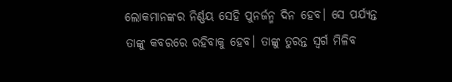ଲୋକମାନଙ୍କର ନିର୍ଣ୍ଣୟ ସେହି ପୁନର୍ଜନ୍ମ ଦିନ ହେବ। ସେ ପର୍ଯ୍ୟନ୍ତ ତାଙ୍କୁ କବରରେ ରହିବାକୁ ହେବ। ତାଙ୍କୁ ତୁରନ୍ତ ସ୍ୱର୍ଗ ମିଳିବ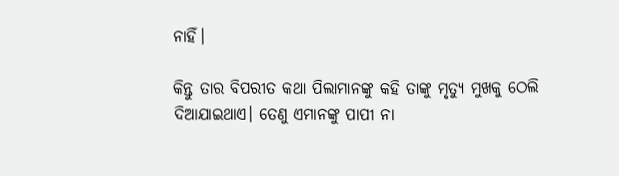ନାହିଁ।

କିନ୍ତୁ ତାର ବିପରୀତ କଥା ପିଲାମାନଙ୍କୁ କହି ତାଙ୍କୁ ମୃତ୍ୟୁ ମୁଖକୁ ଠେଲି ଦିଆଯାଇଥାଏ। ତେଣୁ ଏମାନଙ୍କୁ ପାପୀ ନା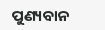ପୁଣ୍ୟବାନ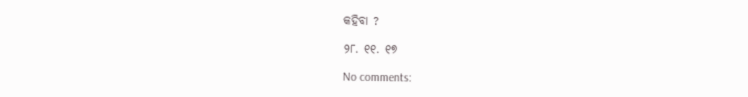କହିବା ?

୨୮. ୧୧. ୧୭

No comments: